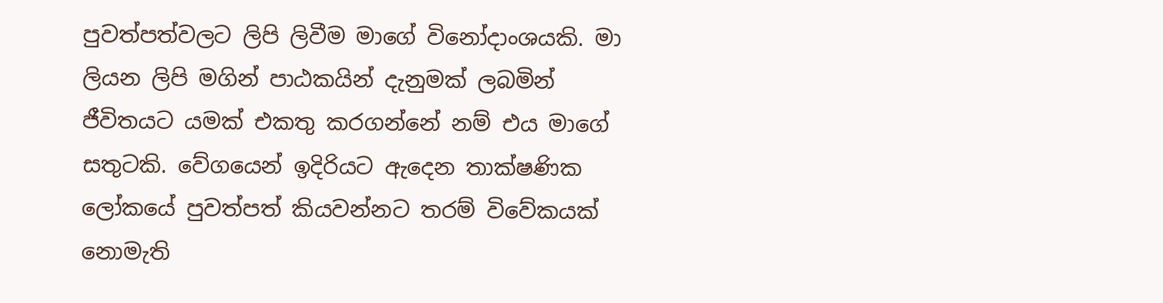පුවත්පත්වලට ලිපි ලිවීම මාගේ විනෝදාංශයකි. මා ලියන ලිපි මගින් පාඨකයින් දැනුමක් ලබමින් ජීවිතයට යමක් එකතු කරගන්නේ නම් එය මාගේ සතුටකි. වේගයෙන් ඉදිරියට ඇදෙන තාක්ෂණික ලෝකයේ පුවත්පත් කියවන්නට තරම් විවේකයක් නොමැති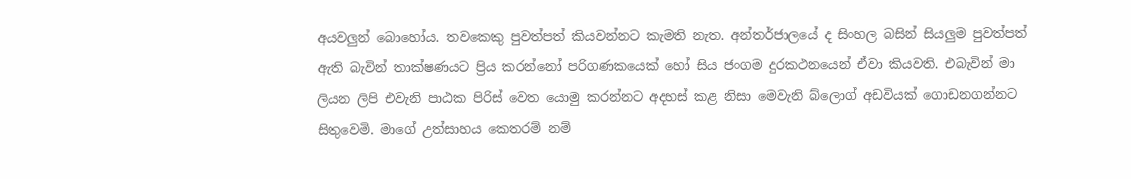අයවලුන් බොහෝය. තවකෙකු පුවත්පත් කියවන්නට කැමති නැත. අන්තර්ජාලයේ ද සිංහල බසින් සියලුම පුවත්පත් ඇති බැවින් තාක්ෂණයට ප්‍රිය කරන්නෝ පරිගණකයෙක් හෝ සිය ජංගම දුරකථනයෙන් ඒවා කියවති. එබැවින් මා ලියන ලිපි එවැනි පාඨක පිරිස් වෙත යොමු කරන්නට අදහස් කළ නිසා මෙවැනි බ්ලොග් අඩවියක් ගොඩනගන්නට සිතුවෙමි. මාගේ උත්සාහය කෙතරම් නම්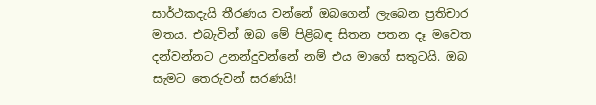සාර්ථකදැයි තීරණය වන්නේ ඔබගෙන් ලැබෙන ප්‍රතිචාර මතය. එබැවින් ඔබ මේ පිළිබඳ සිතන පතන දෑ මවෙත දන්වන්නට උනන්දුවන්නේ නම් එය මාගේ සතුටයි. ඔබ සැමට තෙරුවන් සරණයි!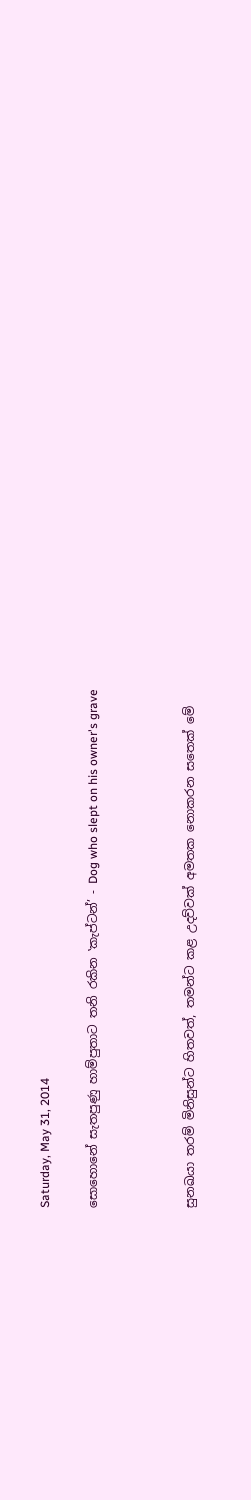Saturday, May 31, 2014

සොහොනේ සැතපුණු හාම්පුතාට තනි රකින ‛කැප්ටන්’ - Dog who slept on his owner's grave



සුනඛයා තරම් මිනිසුන්ට හිතවත්, තමන්ට කළ උදව්වක් අමතක නොකරන සතෙක් මේ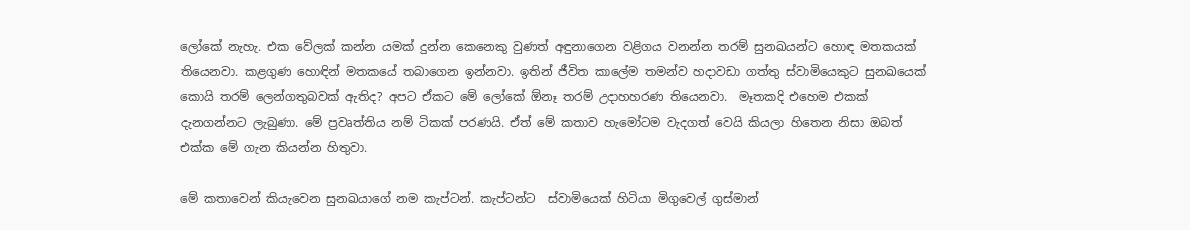ලෝකේ නැහැ. එක වේලක් කන්න යමක් දුන්න කෙනෙකු වුණත් අඳුනාගෙන වළිගය වනන්න තරම් සුනඛයන්ට හොඳ මතකයක් තියෙනවා. කළගුණ හොඳින් මතකයේ තබාගෙන ඉන්නවා. ඉතින් ජීවිත කාලේම තමන්ව හදාවඩා ගත්තු ස්වාමියෙකුට සුනඛයෙක් කොයි තරම් ලෙන්ගතුබවක් ඇතිද? අපට ඒකට මේ ලෝකේ ඕනෑ තරම් උදාහහරණ තියෙනවා.  මෑතකදි එහෙම එකක් දැනගන්නට ලැබුණා. මේ ප්‍රවෘත්තිය නම් ටිකක් පරණයි. ඒත් මේ කතාව හැමෝටම වැදගත් වෙයි කියලා හිතෙන නිසා ඔබත් එක්ක මේ ගැන කියන්න හිතුවා.

මේ කතාවෙන් කියැවෙන සුනඛයාගේ නම කැප්ටන්. කැප්ටන්ට  ස්වාමියෙක් හිටියා මිගුවෙල් ගුස්මාන්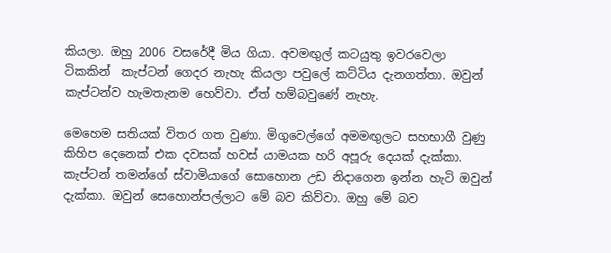කියලා. ඔහු 2006 වසරේදී මිය ගියා. අවමඟුල් කටයුතු ඉවරවෙලා ටිකකින්  කැප්ටන් ගෙදර නැහැ කියලා පවුලේ කට්ටිය දැනගත්තා. ඔවුන් කැප්ටන්ව හැමතැනම හෙව්වා. ඒත් හම්බවුණේ නැහැ.

මෙහෙම සතියක් විතර ගත වුණා. මිගුවෙල්ගේ අමමඟුලට සහභාගී වුණු කිහිප දෙනෙක් එක දවසක් හවස් යාමයක හරි අපූරු දෙයක් දැක්කා. කැප්ටන් තමන්ගේ ස්වාමියාගේ සොහොන උඩ නිදාගෙන ඉන්න හැටි ඔවුන් දැක්කා. ඔවුන් සෙහොන්පල්ලාට මේ බව කිව්වා. ඔහු මේ බව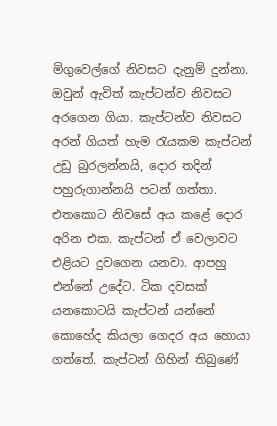මිගුවෙල්ගේ නිවසට දැනුම් දුන්නා. ඔවුන් ඇවිත් කැප්ටන්ව නිවසට අරගෙන ගියා. කැප්ටන්ව නිවසට අරන් ගියත් හැම රැයකම කැප්ටන් උඩු බුරලන්නයි, දොර තදින් පහුරුගාන්නයි පටන් ගත්තා. එතකොට නිවසේ අය කළේ දොර අරින එක. කැප්ටන් ඒ වෙලාවට එළියට දුවගෙන යනවා. ආපහු එන්නේ උදේට. ටික දවසක් යනකොටයි කැප්ටන් යන්නේ කොහේද කියලා ගෙදර අය හොයා ගත්තේ. කැප්ටන් ගිහින් තිබුණේ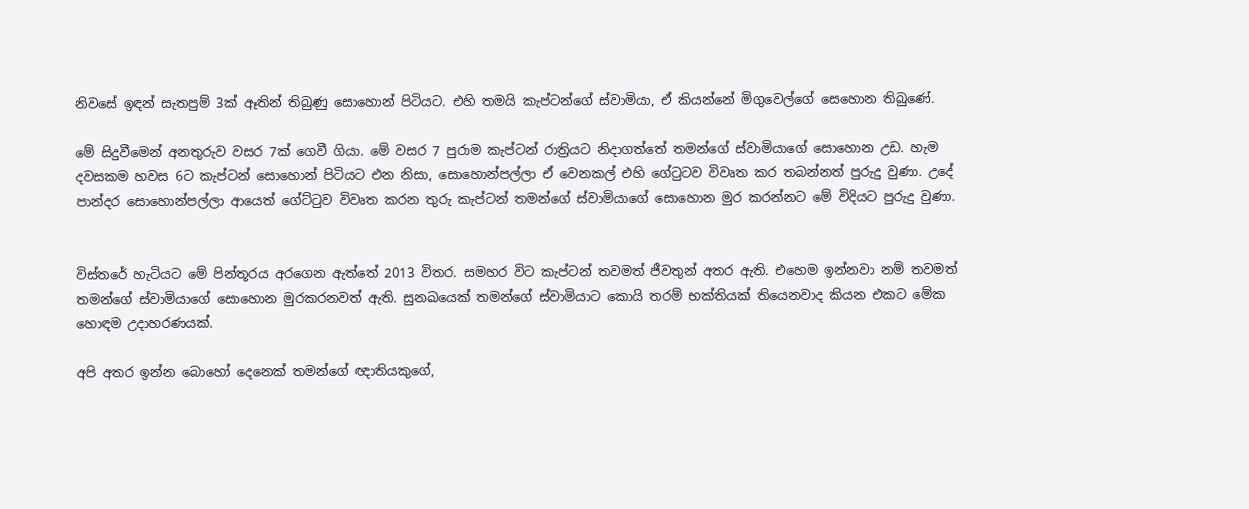නිවසේ ඉඳන් සැතපුම් 3ක් ඈතින් තිබුණු සොහොන් පිටියට. එහි තමයි කැප්ටන්ගේ ස්වාමියා, ඒ කියන්නේ මිගුවෙල්ගේ සෙහොන තිබුණේ.

මේ සිදුවීමෙන් අනතුරුව වසර 7ක් ගෙවී ගියා. මේ වසර 7 පුරාම කැප්ටන් රාත්‍රියට නිදාගත්තේ තමන්ගේ ස්වාමියාගේ සොහොන උඩ. හැම දවසකම හවස 6ට කැප්ටන් සොහොන් පිටියට එන නිසා, සොහොන්පල්ලා ඒ වෙනකල් එහි ගේටුටව විවෘත කර තබන්නත් පුරුදු වුණා. උදේ පාන්දර සොහොන්පල්ලා ආයෙත් ගේට්ටුව විවෘත කරන තුරු කැප්ටන් තමන්ගේ ස්වාමියාගේ සොහොන මුර කරන්නට මේ විදියට පුරුදු වුණා.


විස්තරේ හැටියට මේ පින්තූරය අරගෙන ඇත්තේ 2013 විතර. සමහර විට කැප්ටන් තවමත් ජීවතුන් අතර ඇති. එහෙම ඉන්නවා නම් තවමත් තමන්ගේ ස්වාමියාගේ සොහොන මුරකරනවත් ඇති. සුනඛයෙක් තමන්ගේ ස්වාමියාට කොයි තරම් භක්තියක් තියෙනවාද කියන එකට මේක හොඳම උදාහරණයක්.

අපි අතර ඉන්න බොහෝ දෙනෙක් තමන්ගේ ඥාතියකුගේ,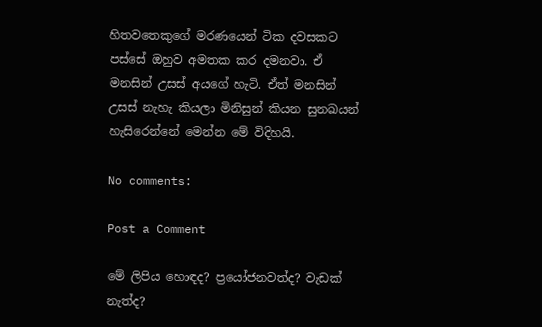හිතවතෙකුගේ මරණයෙන් ටික දවසකට පස්සේ ඔහුව අමතක කර දමනවා. ඒ මනසින් උසස් අයගේ හැටි. ඒත් මනසින් උසස් නැහැ කියලා මිනිසුන් කියන සුනඛයන් හැසිරෙන්නේ මෙන්න මේ විදිහයි.

No comments:

Post a Comment

මේ ලිපිය හොඳද? ප්‍රයෝජනවත්ද? වැඩක් නැත්ද?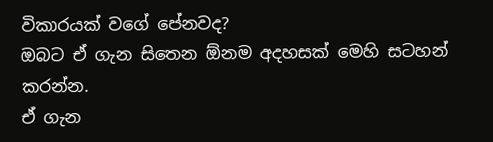විකාරයක් වගේ පේනවද?
ඔබට ඒ ගැන සිතෙන ඕනම අදහසක් මෙහි සටහන් කරන්න.
ඒ ගැන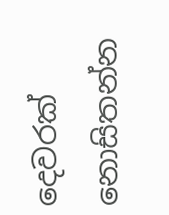දෙවරක් නොසිතන්න